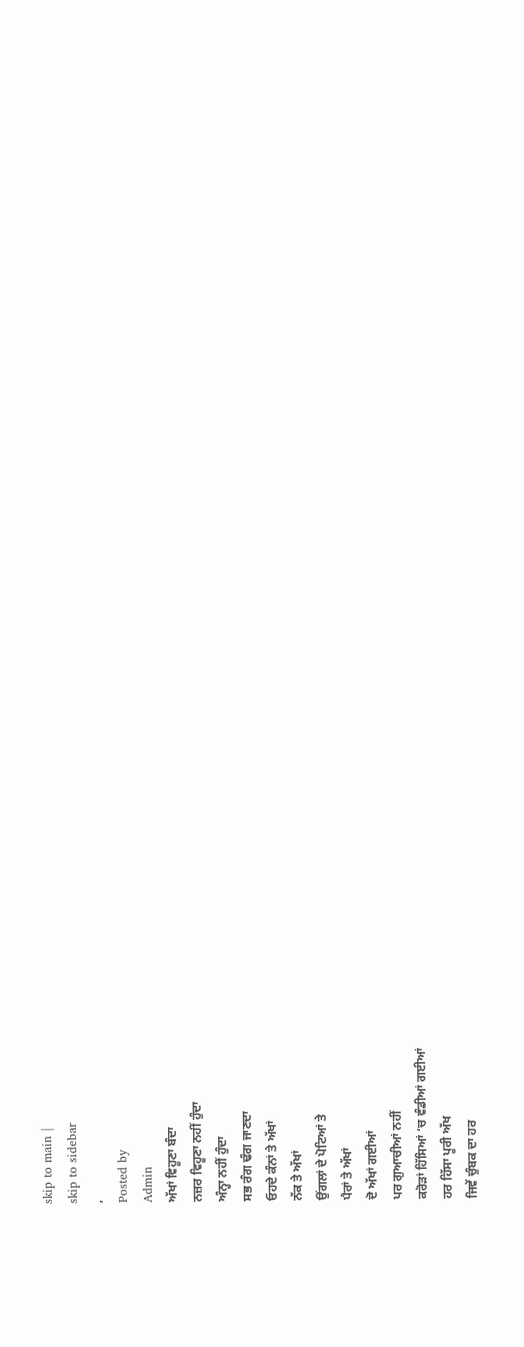skip to main |
skip to sidebar
,
Posted by
Admin
ਅੱਖਾਂ ਵਿਹੂਣਾ ਬੰਦਾ
ਨਜ਼ਰ ਵਿਹੂਣਾ ਨਹੀਂ ਹੁੰਦਾ
ਅੰਨ੍ਹਾ ਨਹੀਂ ਹੁੰਦਾ
ਸਭ ਰੰਗ ਢੰਗ ਜਾਣਦਾ
ਓਹਦੇ ਕੰਨਾਂ ਤੇ ਅੱਖਾਂ
ਨੱਕ ਤੇ ਅੱਖਾਂ
ਉਂਗਲਾਂ ਦੇ ਪੋਟਿਆਂ ਤੇ
ਪੈਰਾਂ ਤੇ ਅੱਖਾਂ
ਦੋ ਅੱਖਾਂ ਗਈਆਂ
ਪਰ ਗੁਆਚੀਆਂ ਨਹੀਂ
ਕਰੋੜਾਂ ਹਿੱਸਿਆਂ ‘ਚ ਵੰਡੀਆਂ ਗਈਆਂ
ਹਰ ਹਿੱਸਾ ਪੂਰੀ ਅੱਖ
ਜਿਵੇਂ ਚੁੰਬਕ ਦਾ ਹਰ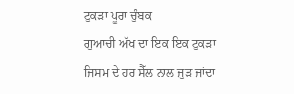ਟੁਕੜਾ ਪੂਰਾ ਚੁੰਬਕ
ਗੁਆਚੀ ਅੱਖ ਦਾ ਇਕ ਇਕ ਟੁਕੜਾ
ਜਿਸਮ ਦੇ ਹਰ ਸੈੱਲ ਨਾਲ ਜੁੜ ਜਾਂਦਾ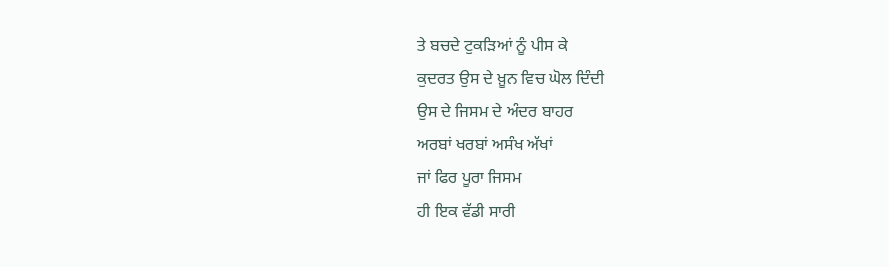ਤੇ ਬਚਦੇ ਟੁਕੜਿਆਂ ਨੂੰ ਪੀਸ ਕੇ
ਕੁਦਰਤ ਉਸ ਦੇ ਖ਼ੂਨ ਵਿਚ ਘੋਲ ਦਿੰਦੀ
ਉਸ ਦੇ ਜਿਸਮ ਦੇ ਅੰਦਰ ਬਾਹਰ
ਅਰਬਾਂ ਖਰਬਾਂ ਅਸੰਖ ਅੱਖਾਂ
ਜਾਂ ਫਿਰ ਪੂਰਾ ਜਿਸਮ
ਹੀ ਇਕ ਵੱਡੀ ਸਾਰੀ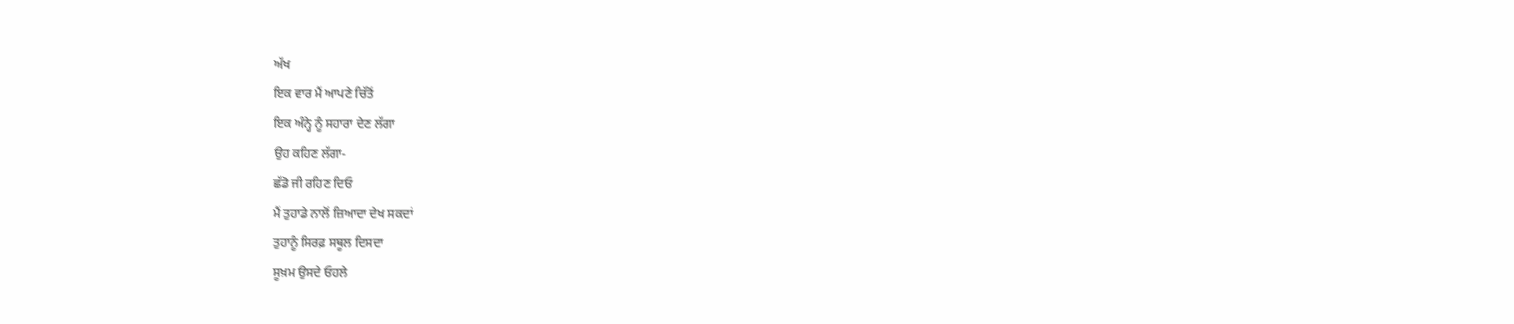ਅੱਖ
ਇਕ ਵਾਰ ਮੈਂ ਆਪਣੇ ਚਿੱਤੋਂ
ਇਕ ਅੰਨ੍ਹੇ ਨੂੰ ਸਹਾਰਾ ਦੇਣ ਲੱਗਾ
ਉਹ ਕਹਿਣ ਲੱਗਾ-
ਛੱਡੋ ਜੀ ਰਹਿਣ ਦਿਓ
ਮੈਂ ਤੁਹਾਡੇ ਨਾਲੋਂ ਜ਼ਿਆਦਾ ਦੇਖ ਸਕਦਾਂ
ਤੁਹਾਨੂੰ ਸਿਰਫ਼ ਸਥੂਲ ਦਿਸਦਾ
ਸੂਖ਼ਮ ਉਸਦੇ ਓਹਲੇ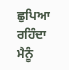ਛੁਪਿਆ ਰਹਿੰਦਾ
ਮੈਨੂੰ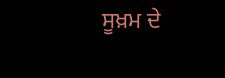ਸੂਖ਼ਮ ਦੇ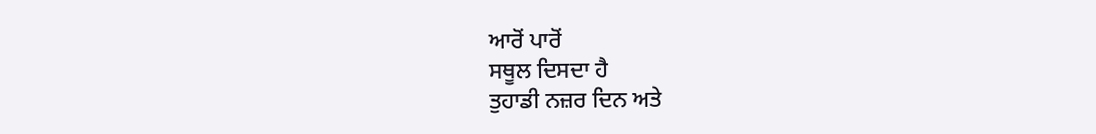ਆਰੋਂ ਪਾਰੋਂ
ਸਥੂਲ ਦਿਸਦਾ ਹੈ
ਤੁਹਾਡੀ ਨਜ਼ਰ ਦਿਨ ਅਤੇ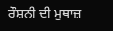ਰੌਸ਼ਨੀ ਦੀ ਮੁਥਾਜ਼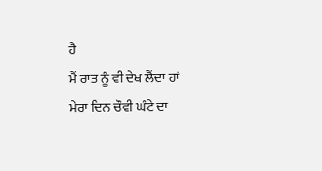ਹੈ
ਮੈਂ ਰਾਤ ਨੂੰ ਵੀ ਦੇਖ ਲੈਂਦਾ ਹਾਂ
ਮੇਰਾ ਦਿਨ ਚੌਵੀ ਘੰਟੇ ਦਾ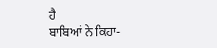ਹੈ
ਬਾਬਿਆਂ ਨੇ ਕਿਹਾ-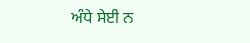ਅੰਧੇ ਸੇਈ ਨ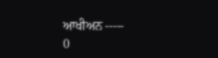ਆਖੀਅਨ -----
0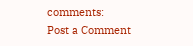comments:
Post a Comment